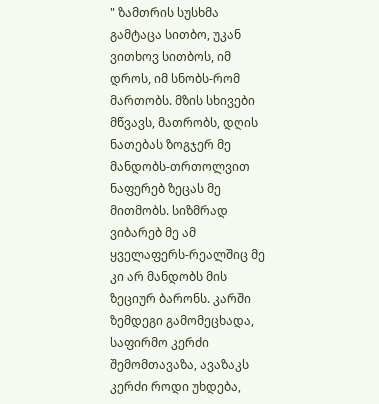" ზამთრის სუსხმა გამტაცა სითბო, უკან ვითხოვ სითბოს, იმ დროს, იმ სნობს-რომ მართობს. მზის სხივები მწვავს, მათრობს, დღის ნათებას ზოგჯერ მე მანდობს-თრთოლვით ნაფერებ ზეცას მე მითმობს. სიზმრად ვიბარებ მე ამ ყველაფერს-რეალშიც მე კი არ მანდობს მის ზეციურ ბარონს. კარში ზემდეგი გამომეცხადა, საფირმო კერძი შემომთავაზა, ავაზაკს კერძი როდი უხდება,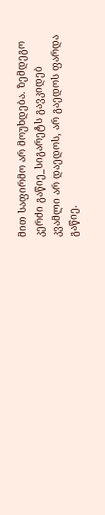მით საფირმო არ მოუხდება. ზემდეგო კერძი გაწიე_სიგარეტს გავკიდებ კვამლი არ დაედოს, არ გაედოს ფარდა გაწიე.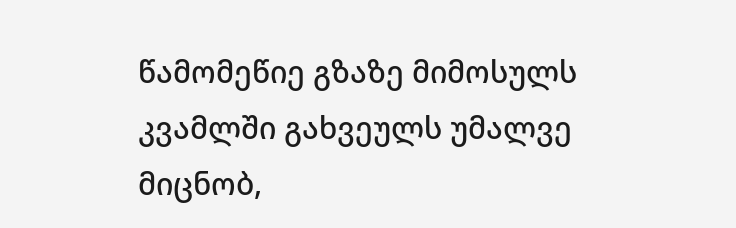წამომეწიე გზაზე მიმოსულს კვამლში გახვეულს უმალვე მიცნობ,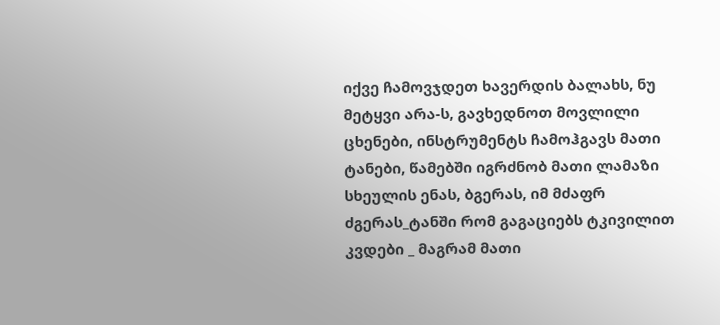იქვე ჩამოვჯდეთ ხავერდის ბალახს, ნუ მეტყვი არა-ს, გავხედნოთ მოვლილი ცხენები, ინსტრუმენტს ჩამოჰგავს მათი ტანები, წამებში იგრძნობ მათი ლამაზი სხეულის ენას, ბგერას, იმ მძაფრ ძგერას_ტანში რომ გაგაციებს ტკივილით კვდები _ მაგრამ მათი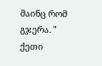მაინც რომ გჯერა. "
ქეთი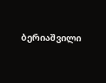ბერიაშვილი